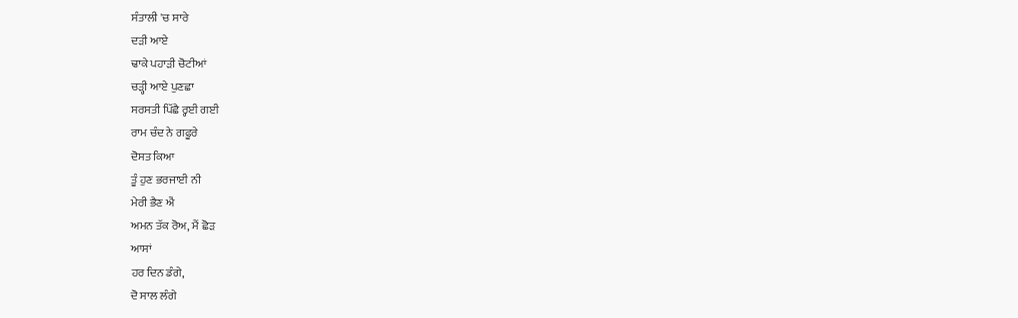ਸੰਤਾਲੀ 'ਚ ਸਾਰੇ
ਦੜੀ ਆਏ
ਢਾਕੇ ਪਹਾੜੀ ਚੋਟੀਆਂ
ਚੜ੍ਹੀ ਆਏ ਪੁਣਛਾ
ਸਰਸਤੀ ਪਿੱਛੈ ਰ੍ਹਈ ਗਈ
ਰਾਮ ਚੰਦ ਨੇ ਗਫੂਰੇ
ਦੋਸਤ ਕਿਆ
ਤੂੰ ਹੁਣ ਭਰਜਾਈ ਨੀ
ਮੇਰੀ ਭੈਣ ਐਂ
ਅਮਨ ਤੱਕ ਰੋਅ, ਮੈਂ ਛੋੜ
ਆਸਾਂ
ਹਰ ਦਿਨ ਡੰਗੇ,
ਦੋ ਸਾਲ ਲੰਗੇ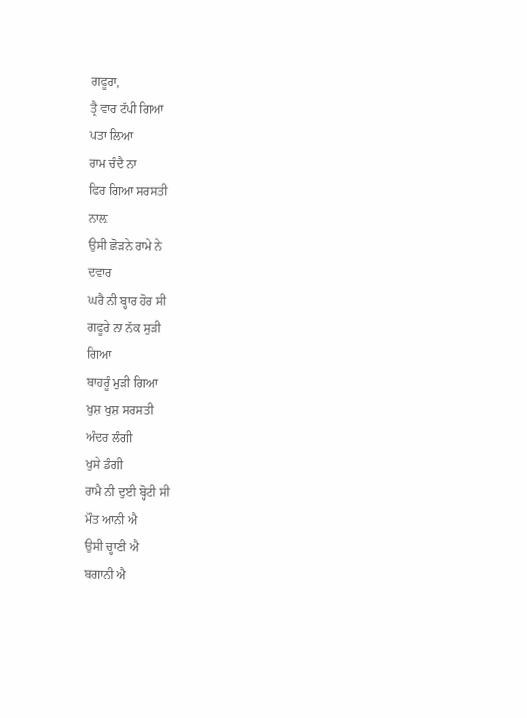ਗਫੂਰਾ,
ਤ੍ਰੈ ਵਾਰ ਟੱਪੀ ਗਿਆ
ਪਤਾ ਲਿਆ
ਰਾਮ ਚੰਦੈ ਨਾ
ਫਿਰ ਗਿਆ ਸਰਸਤੀ
ਨਾਲ਼
ਉਸੀ ਛੋੜਨੇ ਰਾਮੇ ਨੇ
ਦਵਾਰ
ਘਰੈ ਨੀ ਬ੍ਹਾਰ ਹੋਰ ਸੀ
ਗਫੂਰੇ ਨਾ ਨੱਕ ਸੁੜੀ
ਗਿਆ
ਬਾਹਰੂੰ ਮੁੜੀ ਗਿਆ
ਖੁਸ਼ ਖੁਸ਼ ਸਰਸਤੀ
ਅੰਦਰ ਲੰਗੀ
ਖੁਸੇ ਡੰਗੀ
ਰਾਮੈ ਨੀ ਦੁਈ ਬ੍ਹੋਟੀ ਸੀ
ਮੌਤ ਆਨੀ ਐ
ਉਸੀ ਚ੍ਹਾਣੀ ਐ
ਬਗਾਨੀ ਐ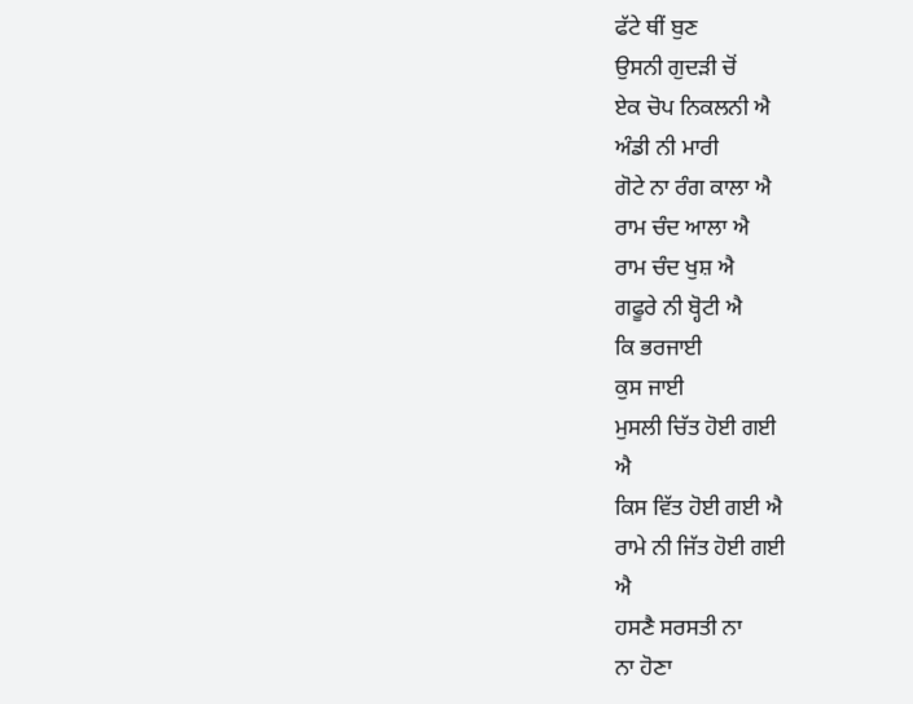ਫੱਟੇ ਥੀਂ ਬੁਣ
ਉਸਨੀ ਗੁਦੜੀ ਚੋਂ
ਏਕ ਚੋਪ ਨਿਕਲਨੀ ਐ
ਅੰਡੀ ਨੀ ਮਾਰੀ
ਗੋਟੇ ਨਾ ਰੰਗ ਕਾਲਾ ਐ
ਰਾਮ ਚੰਦ ਆਲਾ ਐ
ਰਾਮ ਚੰਦ ਖੁਸ਼ ਐ
ਗਫੂਰੇ ਨੀ ਬ੍ਹੋਟੀ ਐ
ਕਿ ਭਰਜਾਈ
ਕੁਸ ਜਾਈ
ਮੁਸਲੀ ਚਿੱਤ ਹੋਈ ਗਈ
ਐ
ਕਿਸ ਵਿੱਤ ਹੋਈ ਗਈ ਐ
ਰਾਮੇ ਨੀ ਜਿੱਤ ਹੋਈ ਗਈ
ਐ
ਹਸਣੈ ਸਰਸਤੀ ਨਾ
ਨਾ ਹੋਣਾ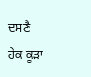ਦਸਣੈ
ਹੇਕ ਕੂੜਾ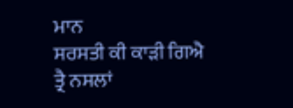ਮਾਨ
ਸਰਸਤੀ ਕੀ ਕਾੜੀ ਗਿਐ
ਤ੍ਰੈ ਨਸਲਾਂ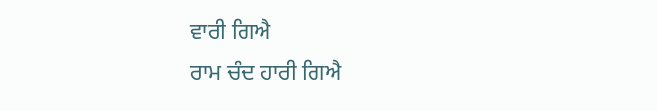ਵਾਰੀ ਗਿਐ
ਰਾਮ ਚੰਦ ਹਾਰੀ ਗਿਐ